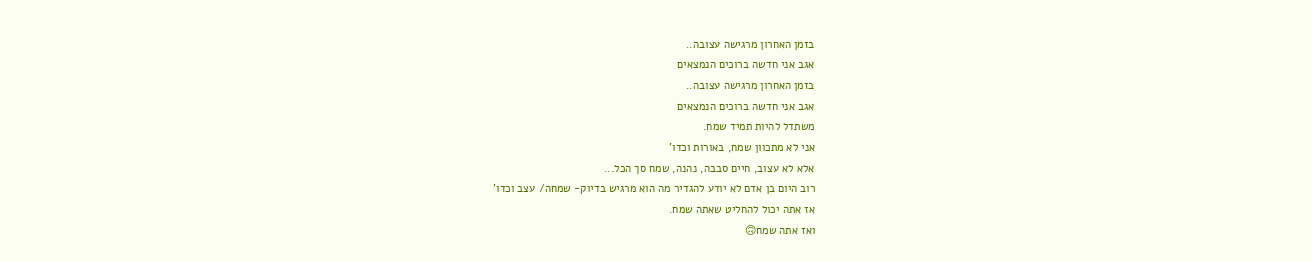בזמן האחרון מרגישה עצובה..
אגב אני חדשה ברוכים הנמצאים
בזמן האחרון מרגישה עצובה..
אגב אני חדשה ברוכים הנמצאים
משתדל להיות תמיד שמח.
אני לא מתכוון שמח, באורות וכדו'
אלא לא עצוב, חיים סבבה, נהנה, שמח סך הכל...
רוב היום בן אדם לא יודע להגדיר מה הוא מרגיש בדיוק- שמחה/ עצב וכדו'
אז אתה יכול להחליט שאתה שמח.
ואז אתה שמח🙃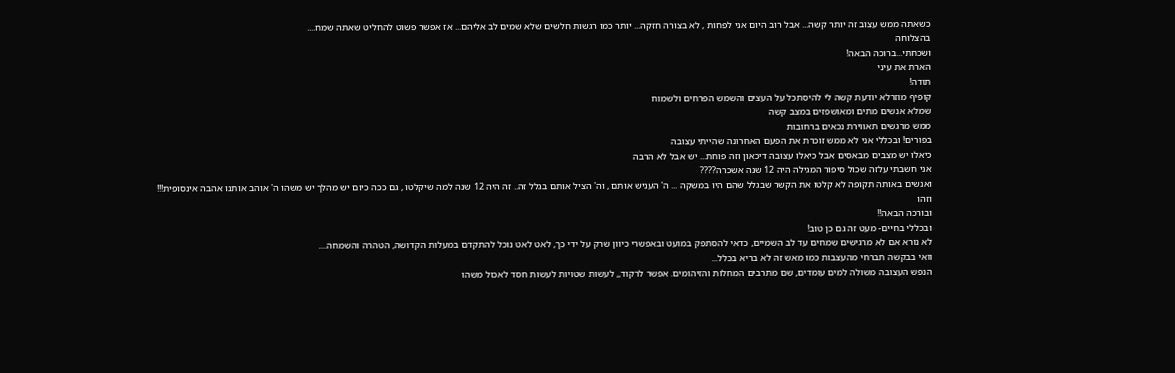כשאתה ממש עצוב זה יותר קשה... אבל רוב היום אני לפחות , לא בצורה חזקה... יותר כמו רגשות חלשים שלא שמים לב אליהם... אז אפשר פשוט להחליט שאתה שמח....
בהצלוחה
ושכחתי...ברוכה הבאה!
הארת את עיני
תודה!
קופיף מוזרלא יודעת קשה לי להיסתכל על העצים והשמש הפרחים ולשמוח
שמלא אנשים מתים ומאושפזים במצב קשה
ממש מרגשים תאווירת נכאים ברחובות
בפורים! ובכללי אני לא ממש זוכרת את הפעם האחרונה שהייתי עצובה
כיאלו יש מצבים מבאסים אבל כיאלו עצובה דיכאון וזה פוחת... יש אבל לא הרבה
אני חשבתי עלזה שכול סיפור המגילה היה 12 שנה אשכרה????
ואנשים באותה תקופה לא קלטו את הקשר שבגלל שהם היו במשקה ... ה' העניש אותם , וה' הציל אותם בגלל זה.. זה היה 12 שנה למה שיקלטו , גם ככה כיום יש מהלך יש משהו ה' אוהב אותנו אהבה אינסופית!!!
וזהו
ובורכה הבאה!!
ובכללי בחיים- מעט זה גם כן טוב!
לא נורא אם לא מרגישים שמחים עד לב השמיים, כדאי להסתפק במועט ובאפשרי כיוון שרק על ידי כך, לאט לאט נוכל להתקדם במעלות הקדושה, הטהרה והשמחה....
וואי בבקשה תברחי מהעצבות כמו מאש זה לא בריא בכלל...
הנפש העצובה משולה למים עומדים, שם מתרבים המחלות והזיהומים. אפשר לרקוד,, לעשות שטויות לעשות חסד לאכול משהו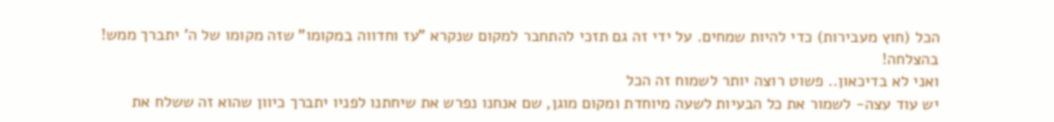הכל (חוץ מעבירות) כדי להיות שמחים. על ידי זה גם תזכי להתחבר למקום שנקרא "עז וחדווה במקומו" שזה מקומו של ה' יתברך ממש!
בהצלחה!
ואני לא בדיכאון.. פשוט רוצה יותר לשמוח זה הכל
יש עוד עצה- לשמור את כל הבעיות לשעה מיוחדת ומקום מוגן, שם אנחנו נפרש את שיחתנו לפניו יתברך כיוון שהוא זה ששלח את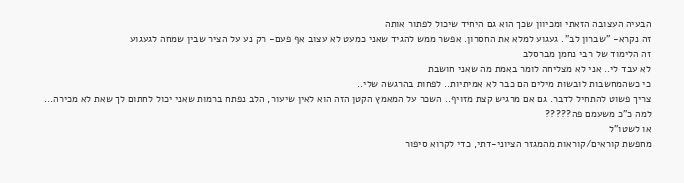הבעיה העצובה הזאתי ומכיוון שכך הוא גם היחיד שיכול לפתור אותה
זה נקרא- "שברון לב". געגוע למלא את החסרון. אפשר ממש להגיד שאני כמעט לא עצוב אף פעם- רק נע על הציר שבין שמחה לגעגוע
זה הלימוד של רבי נחמן מברסלב
לא עבד לי.. אני לא מצליחה לומר באמת מה שאני חושבת
כי כשהמחשבות לובשות מילים הם כבר לא אמיתיות.. לפחות בהרגשה שלי..
צריך פשוט להתחיל לדבר. גם אם מרגיש קצת מזויף.. השכר על המאמץ הקטן הזה הוא לאין שיעור, הלב נפתח ברמות שאני יכול לחתום לך שאת לא מכירה...
למה כ"כ משעמם פה?????
או לשטו"ל
מחפשת קוראים/קוראות מהמגזר הציוני-דתי, כדי לקרוא סיפור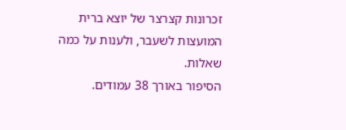זכרונות קצרצר של יוצא ברית המועצות לשעבר, ולענות על כמה שאלות.
הסיפור באורך 38 עמודים.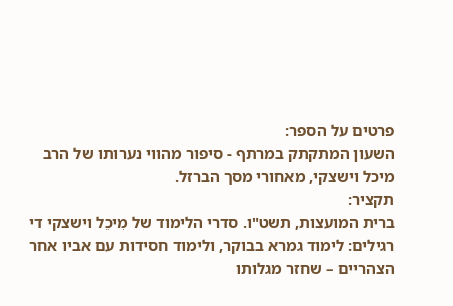פרטים על הספר:
השעון המתקתק במרתף - סיפור מהווי נערותו של הרב מיכל וישצקי, מאחורי מסך הברזל.
תקציר:
ברית המועצות, תשט"ו. סדרי הלימוד של מִיכֵל וישצקי די רגילים: לימוד גמרא בבוקר, ולימוד חסידות עם אביו אחר הצהריים – שחזר מגלותו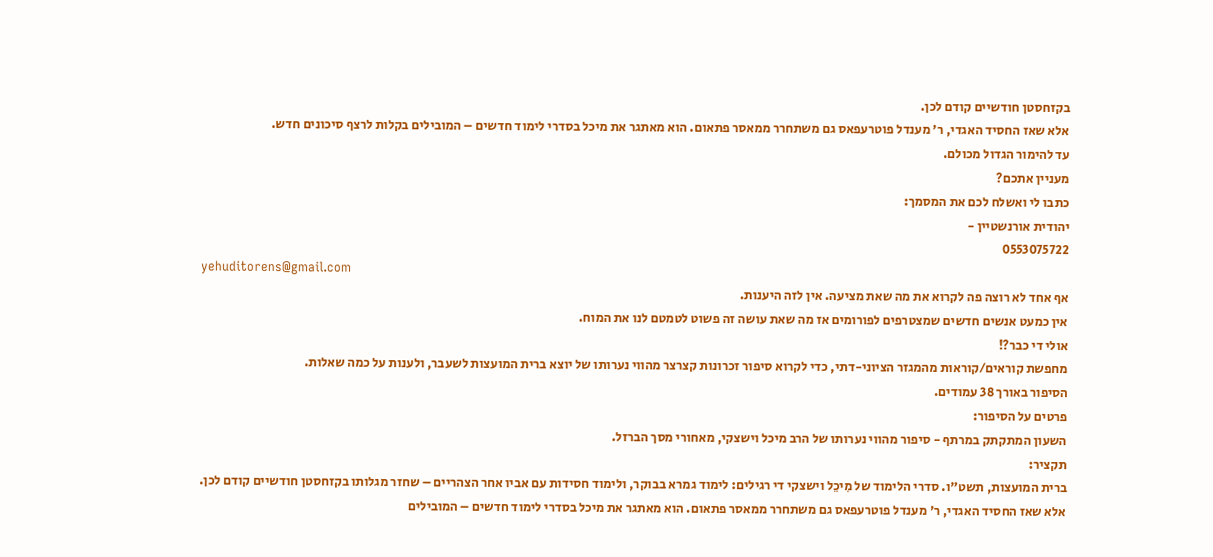בקזחסטן חודשיים קודם לכן.
אלא שאז החסיד האגדי, ר' מענדל פוטרעפאס גם משתחרר ממאסר פתאום. הוא מאתגר את מיכל בסדרי לימוד חדשים – המובילים בקלות לרצף סיכונים חדש.
עד להימור הגדול מכולם.
מעניין אתכם?
כתבו לי ואשלח לכם את המסמך:
יהודית אורנשטיין -
0553075722
yehuditorens@gmail.com
אף אחד לא רוצה פה לקרוא את מה שאת מציעה. אין לזה היענות.
אין כמעט אנשים חדשים שמצטרפים לפורומים אז מה שאת עושה זה פשוט לטמטם לנו את המוח.
אולי די כבר?!
מחפשת קוראים/קוראות מהמגזר הציוני-דתי, כדי לקרוא סיפור זכרונות קצרצר מהווי נערותו של יוצא ברית המועצות לשעבר, ולענות על כמה שאלות.
הסיפור באורך 38 עמודים.
פרטים על הסיפור:
השעון המתקתק במרתף - סיפור מהווי נערותו של הרב מיכל וישצקי, מאחורי מסך הברזל.
תקציר:
ברית המועצות, תשט"ו. סדרי הלימוד של מִיכֵל וישצקי די רגילים: לימוד גמרא בבוקר, ולימוד חסידות עם אביו אחר הצהריים – שחזר מגלותו בקזחסטן חודשיים קודם לכן.
אלא שאז החסיד האגדי, ר' מענדל פוטרעפאס גם משתחרר ממאסר פתאום. הוא מאתגר את מיכל בסדרי לימוד חדשים – המובילים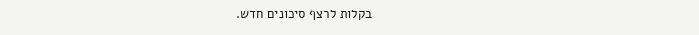בקלות לרצף סיכונים חדש.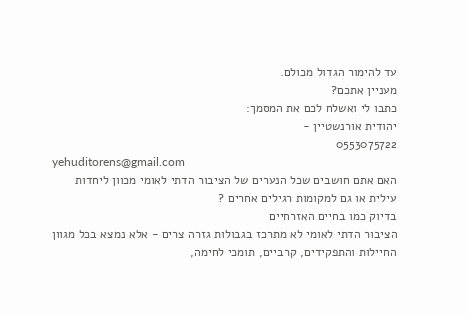עד להימור הגדול מכולם.
מעניין אתכם?
כתבו לי ואשלח לכם את המסמך:
יהודית אורנשטיין -
0553075722
yehuditorens@gmail.com
האם אתם חושבים שכל הנערים של הציבור הדתי לאומי מכוון ליחדות עילית או גם למקומות רגילים אחרים ?
בדיוק כמו בחיים האזרחיים
הציבור הדתי לאומי לא מתרכז בגבולות גזרה צרים - אלא נמצא בכל מגוון החיילות והתפקידים, קרביים, תומכי לחימה,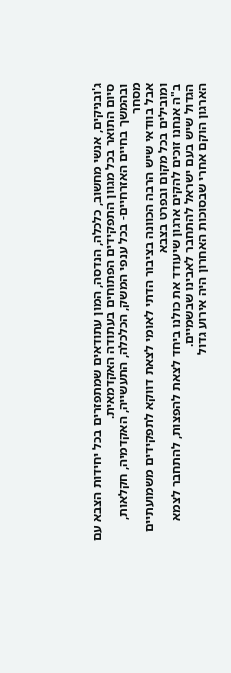ג'ובניקים, אנשי מחשוב, כלכלה, הנדסה, המון עתודאים שמתפזרים בכל יחידות הצבא עם סיום התואר בכל מגוון התפקידים הפתוחים בעתודה האקדמאית.
ובהמשך בחיים האזרחיים- בכל ענפי המשק, הכלכלה, התעשייה, האקדמיה, חקלאות, מסחר
אבל בוודאי שיש הרבה הכוונה בציבור הדתי לאומי לצאת דווקא לתפקידים משמועתיים ומובילים בכל מקום ובפרט בצבא
ב"ה אנחנו זוכים להקים ארגון שיעודד את כולנו ביחד לצאת להפצות, להתחבר לצמא הגדול שיש בעם ישראל להתחבר לאבינו שבשמיים.
הארגון הוקם אחרי שבסוכות האחרון היה אירוע גדול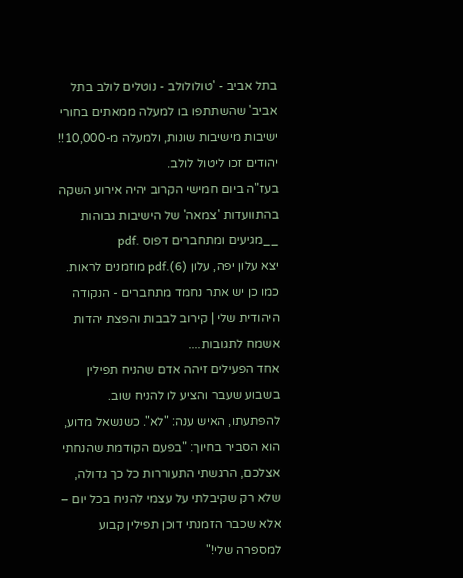בתל אביב - 'טולולולב - נוטלים לולב בתל אביב' שהשתתפו בו למעלה ממאתים בחורי ישיבות מישיבות שונות, ולמעלה מ-10,000!! יהודים זכו ליטול לולב.
בעז"ה ביום חמישי הקרוב יהיה אירוע השקה בהתוועדות 'צמאה' של הישיבות גבוהות __מגיעים ומתחברים דפוס .pdf
יצא עלון יפה, עלון (6).pdf מוזמנים לראות.
כמו כן יש אתר נחמד מתחברים - הנקודה היהודית שלי | קירוב לבבות והפצת יהדות
אשמח לתגובות....
אחד הפעילים זיהה אדם שהניח תפילין בשבוע שעבר והציע לו להניח שוב. להפתעתו, האיש ענה: "לא". כשנשאל מדוע, הוא הסביר בחיוך: "בפעם הקודמת שהנחתי אצלכם, הרגשתי התעוררות כל כך גדולה, שלא רק שקיבלתי על עצמי להניח בכל יום – אלא שכבר הזמנתי דוכן תפילין קבוע למספרה שלי!"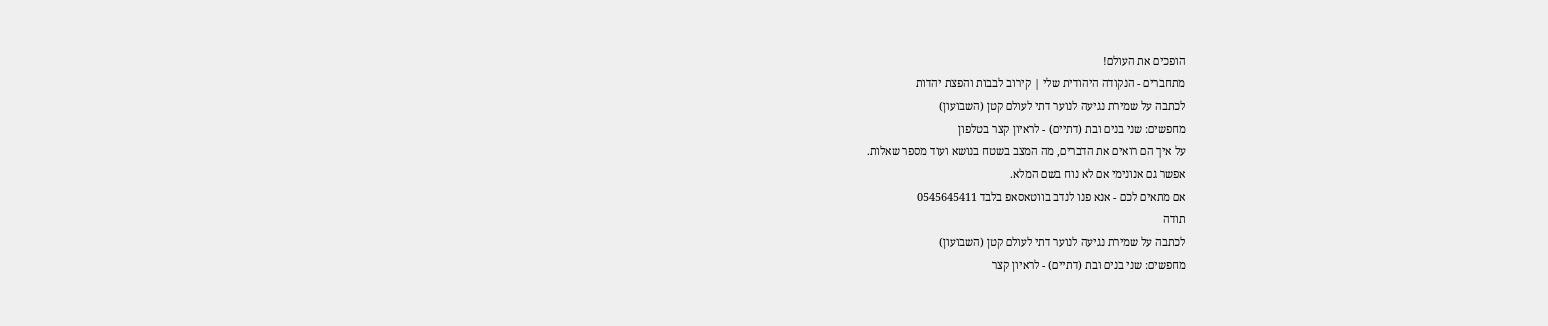הופכים את העולם!
מתחברים - הנקודה היהודית שלי | קירוב לבבות והפצת יהדות
לכתבה על שמירת נגיעה לנוער דתי לעולם קטן (השבועון)
מחפשים: שני בנים ובת (דתיים) - לראיון קצר בטלפון
על איך הם רואים את הדברים, מה המצב בשטח בנושא ועוד מספר שאלות.
אפשר גם אנונימי אם לא נוח בשם המלא.
אם מתאים לכם - אנא פנו לנדב בווטאסאפ בלבד 0545645411
תודה
לכתבה על שמירת נגיעה לנוער דתי לעולם קטן (השבועון)
מחפשים: שני בנים ובת (דתיים) - לראיון קצר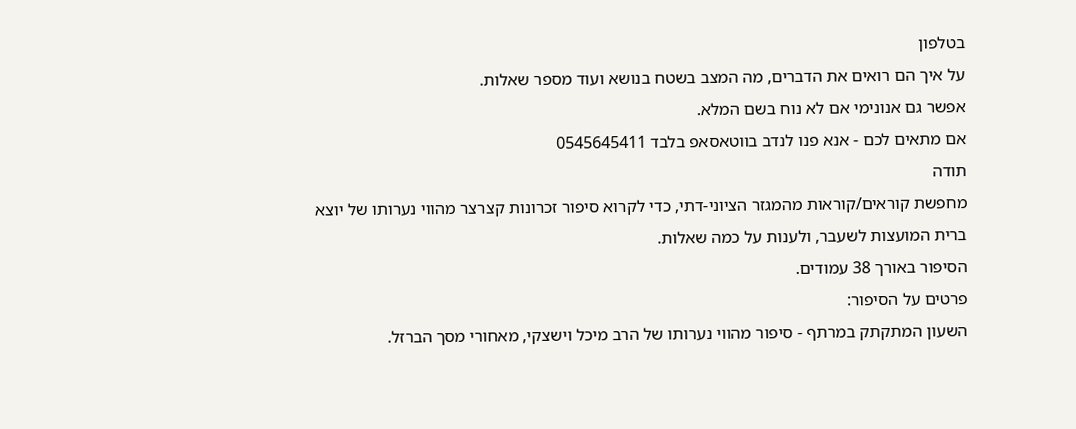בטלפון
על איך הם רואים את הדברים, מה המצב בשטח בנושא ועוד מספר שאלות.
אפשר גם אנונימי אם לא נוח בשם המלא.
אם מתאים לכם - אנא פנו לנדב בווטאסאפ בלבד 0545645411
תודה
מחפשת קוראים/קוראות מהמגזר הציוני-דתי, כדי לקרוא סיפור זכרונות קצרצר מהווי נערותו של יוצא ברית המועצות לשעבר, ולענות על כמה שאלות.
הסיפור באורך 38 עמודים.
פרטים על הסיפור:
השעון המתקתק במרתף - סיפור מהווי נערותו של הרב מיכל וישצקי, מאחורי מסך הברזל.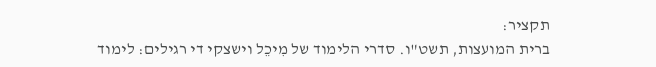תקציר:
ברית המועצות, תשט"ו. סדרי הלימוד של מִיכֵל וישצקי די רגילים: לימוד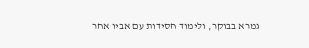גמרא בבוקר, ולימוד חסידות עם אביו אחר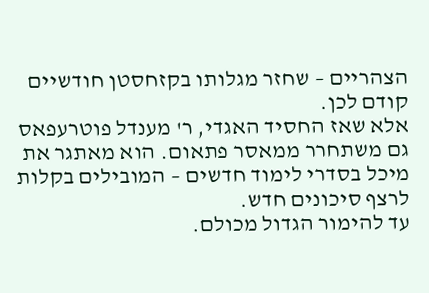הצהריים – שחזר מגלותו בקזחסטן חודשיים קודם לכן.
אלא שאז החסיד האגדי, ר' מענדל פוטרעפאס גם משתחרר ממאסר פתאום. הוא מאתגר את מיכל בסדרי לימוד חדשים – המובילים בקלות לרצף סיכונים חדש.
עד להימור הגדול מכולם.